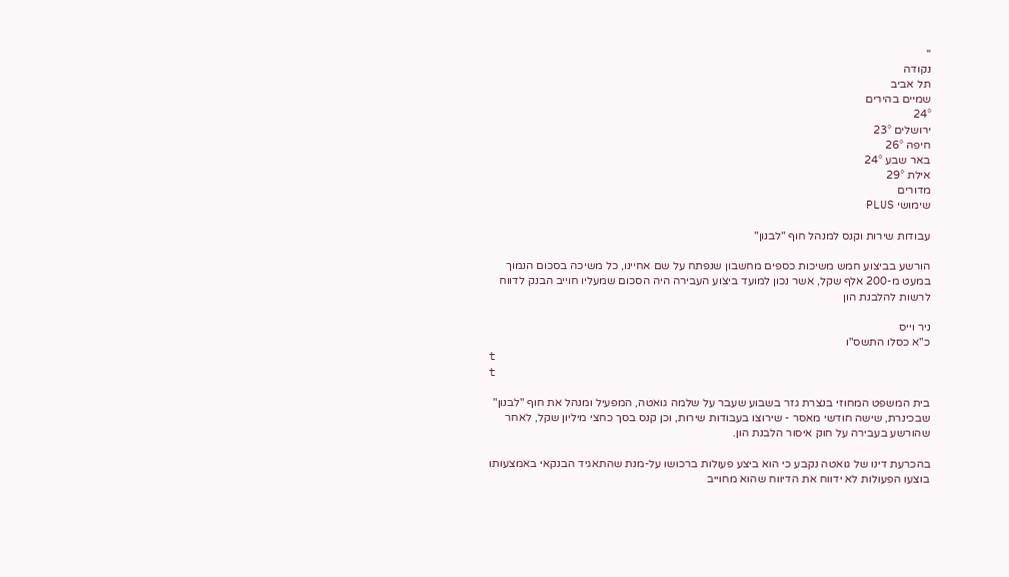''
נקודה
תל אביב
שמיים בהירים
24°
ירושלים 23°
חיפה 26°
באר שבע 24°
אילת 29°
מדורים
שימושי PLUS

עבודות שירות וקנס למנהל חוף "לבנון"

הורשע בביצוע חמש משיכות כספים מחשבון שנפתח על שם אחיינו, כל משיכה בסכום הנמוך במעט מ-200 אלף שקל, אשר נכון למועד ביצוע העבירה היה הסכום שמעליו חוייב הבנק לדווח לרשות להלבנת הון

ניר וייס
כ"א כסלו התשס"ו
t
t

בית המשפט המחוזי בנצרת גזר בשבוע שעבר על שלמה גואטה, המפעיל ומנהל את חוף "לבנון" שבכינרת, שישה חודשי מאסר - שירוצו בעבודות שירות, וכן קנס בסך כחצי מיליון שקל, לאחר שהורשע בעבירה על חוק איסור הלבנת הון.

בהכרעת דינו של גואטה נקבע כי הוא ביצע פעולות ברכושו על-מנת שהתאגיד הבנקאי באמצעותו בוצעו הפעולות לא ידווח את הדיווח שהוא מחוייב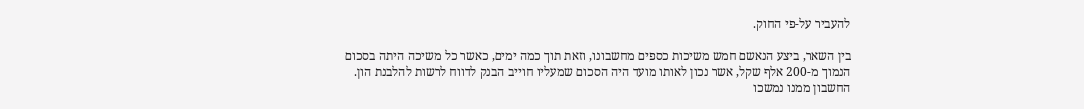להעביר על-פי החוק.

בין השאר, ביצע הנאשם חמש משיכות כספים מחשבונו, וזאת תוך כמה ימים, כאשר כל משיכה היתה בסכום הנמוך מ-200 אלף שקל, אשר נכון לאותו מועד היה הסכום שמעליו חוייב הבנק לדווח לרשות להלבנת הון. החשבון ממנו נמשכו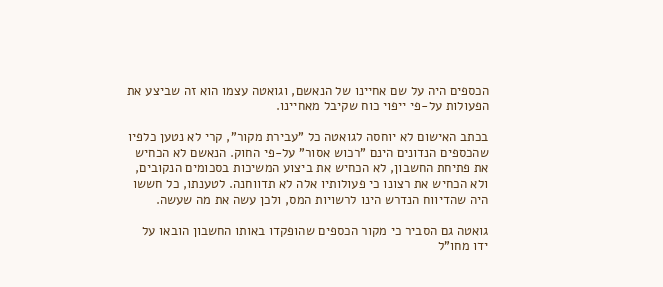הכספים היה על שם אחיינו של הנאשם, וגואטה עצמו הוא זה שביצע את הפעולות על-פי ייפוי כוח שקיבל מאחיינו.

בכתב האישום לא יוחסה לגואטה כל "עבירת מקור", קרי לא נטען כלפיו שהכספים הנדונים הינם "רכוש אסור" על-פי החוק. הנאשם לא הכחיש את פתיחת החשבון, לא הכחיש את ביצוע המשיכות בסכומים הנקובים, ולא הכחיש את רצונו כי פעולותיו אלה לא תדווחנה. לטענתו, כל חששו היה שהדיווח הנדרש הינו לרשויות המס, ולכן עשה את מה שעשה.

גואטה גם הסביר כי מקור הכספים שהופקדו באותו החשבון הובאו על ידו מחו"ל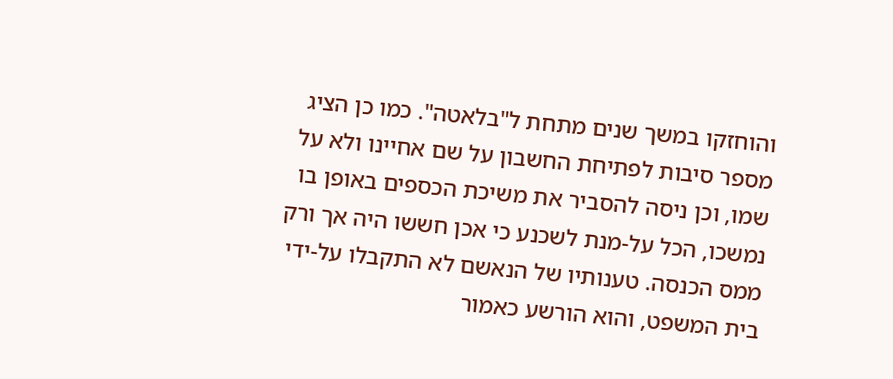והוחזקו במשך שנים מתחת ל"בלאטה". כמו כן הציג מספר סיבות לפתיחת החשבון על שם אחיינו ולא על שמו, וכן ניסה להסביר את משיכת הכספים באופן בו נמשכו, הכל על-מנת לשכנע כי אכן חששו היה אך ורק ממס הכנסה. טענותיו של הנאשם לא התקבלו על-ידי בית המשפט, והוא הורשע כאמור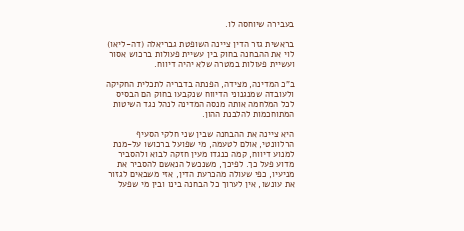בעבירה שיוחסה לו.

בראשית גזר הדין ציינה השופטת גבריאלה (דה-ליאו) לוי את ההבחנה בחוק בין עשיית פעולות ברכוש אסור ועשיית פעולות במטרה שלא יהיה דיווח.

ב"כ המדינה, מצידה, הפנתה בדבריה לתכלית החקיקה ולעובדה שמנגנוני הדיווח שנקבעו בחוק הם הבסיס לכל המלחמה אותה מנסה המדינה לנהל נגד השיטות המתוחכמות להלבנת ההון.

היא ציינה את ההבחנה שבין שני חלקי הסעיף הרלוונטי, אולם לטעמה, מי שפועל ברכושו על-מנת למנוע דיווח, קמה כנגדו מעין חזקה לבוא ולהסביר מדוע פעל כך. לפיכך, משנכשל הנאשם להסביר את מניעיו, כפי שעולה מהכרעת הדין, אזי משבאים לגזור את עונשו, אין לערוך כל הבחנה בינו ובין מי שפעל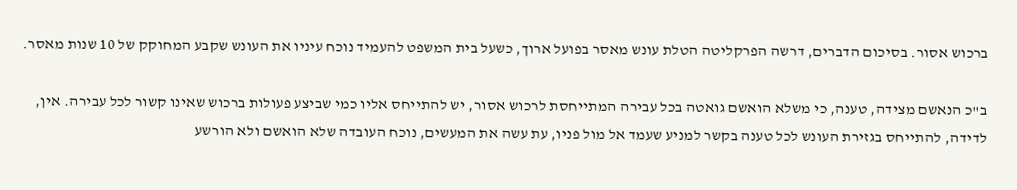ברכוש אסור. בסיכום הדברים, דרשה הפרקליטה הטלת עונש מאסר בפועל ארוך, כשעל בית המשפט להעמיד נוכח עיניו את העונש שקבע המחוקק של 10 שנות מאסר.

ב"כ הנאשם מצידה, טענה, כי משלא הואשם גואטה בכל עבירה המתייחסת לרכוש אסור, יש להתייחס אליו כמי שביצע פעולות ברכוש שאינו קשור לכל עבירה. אין, לדידה, להתייחס בגזירת העונש לכל טענה בקשר למניע שעמד אל מול פניו, עת עשה את המעשים, נוכח העובדה שלא הואשם ולא הורשע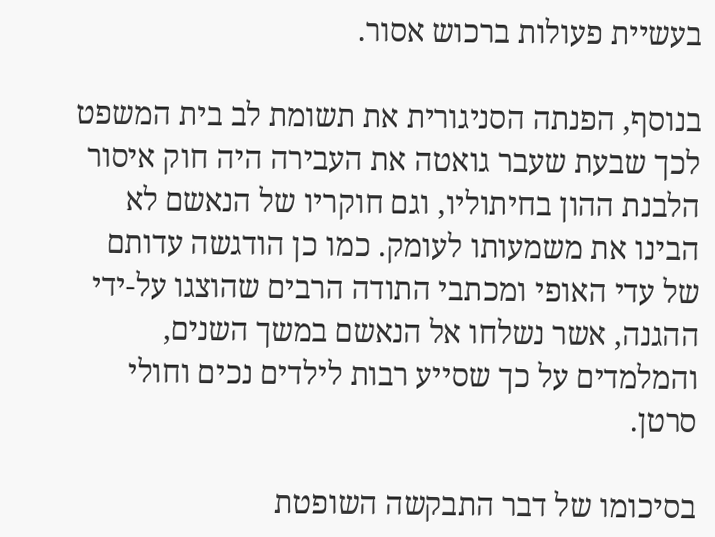בעשיית פעולות ברכוש אסור.

בנוסף, הפנתה הסניגורית את תשומת לב בית המשפט לכך שבעת שעבר גואטה את העבירה היה חוק איסור הלבנת ההון בחיתוליו, וגם חוקריו של הנאשם לא הבינו את משמעותו לעומק. כמו כן הודגשה עדותם של עדי האופי ומכתבי התודה הרבים שהוצגו על-ידי ההגנה, אשר נשלחו אל הנאשם במשך השנים, והמלמדים על כך שסייע רבות לילדים נכים וחולי סרטן.

בסיכומו של דבר התבקשה השופטת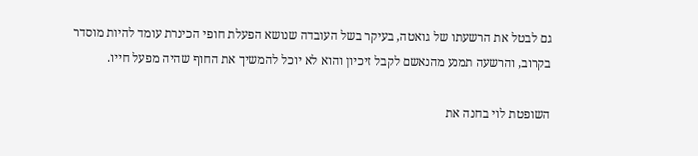גם לבטל את הרשעתו של גואטה, בעיקר בשל העובדה שנושא הפעלת חופי הכינרת עומד להיות מוסדר בקרוב, והרשעה תמנע מהנאשם לקבל זיכיון והוא לא יוכל להמשיך את החוף שהיה מפעל חייו.

השופטת לוי בחנה את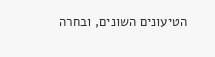הטיעונים השונים, ובחרה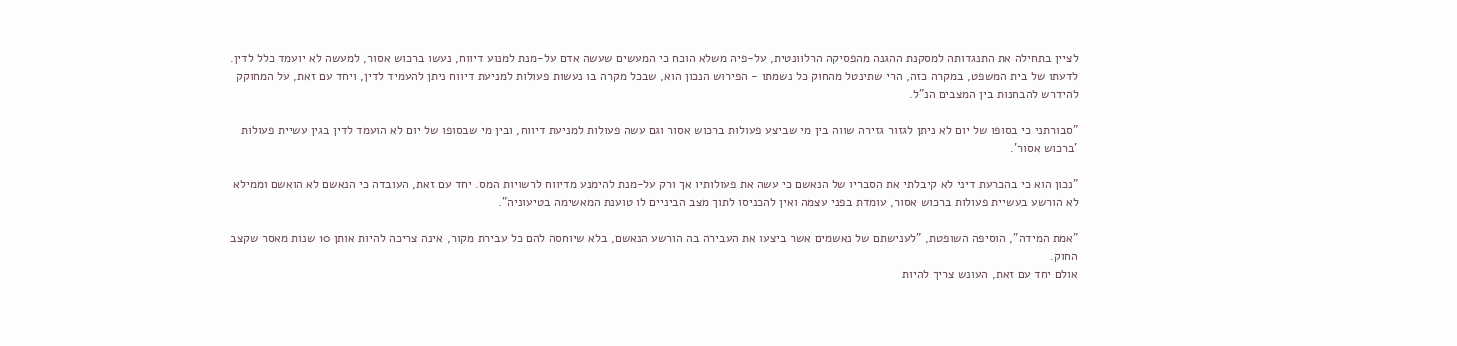לציין בתחילה את התנגדותה למסקנת ההגנה מהפסיקה הרלוונטית, על-פיה משלא הוכח כי המעשים שעשה אדם על-מנת למנוע דיווח, נעשו ברכוש אסור, למעשה לא יועמד כלל לדין. לדעתו של בית המשפט, במקרה כזה, הרי שתינטל מהחוק כל נשמתו - הפירוש הנכון הוא, שבכל מקרה בו נעשות פעולות למניעת דיווח ניתן להעמיד לדין, ויחד עם זאת, על המחוקק להידרש להבחנות בין המצבים הנ"ל.

"סבורתני כי בסופו של יום לא ניתן לגזור גזירה שווה בין מי שביצע פעולות ברכוש אסור וגם עשה פעולות למניעת דיווח, ובין מי שבסופו של יום לא הועמד לדין בגין עשיית פעולות 'ברכוש אסור'.

"נכון הוא כי בהכרעת דיני לא קיבלתי את הסבריו של הנאשם כי עשה את פעולותיו אך ורק על-מנת להימנע מדיווח לרשויות המס. יחד עם זאת, העובדה כי הנאשם לא הואשם וממילא לא הורשע בעשיית פעולות ברכוש אסור, עומדת בפני עצמה ואין להכניסו לתוך מצב הביניים לו טוענת המאשימה בטיעוניה".

"אמת המידה", הוסיפה השופטת, "לענישתם של נאשמים אשר ביצעו את העבירה בה הורשע הנאשם, בלא שיוחסה להם כל עבירת מקור, אינה צריכה להיות אותן 10 שנות מאסר שקצב החוק.
אולם יחד עם זאת, העונש צריך להיות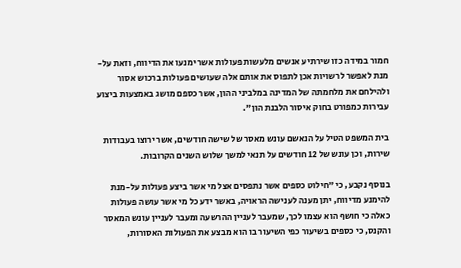חמור במידה כזו שירתיע אנשים מלעשות פעולות אשר ימנעו את הדיווח, וזאת על-מנת לאפשר לרשויות אכן לתפוס את אותם אלה שעושים פעולות ברכוש אסור ולהילחם את מלחמתה של המדינה במלביני ההון, אשר כספם מושג באמצעות ביצוע עבירות כמפורט בחוק איסור הלבנת הון".

בית המשפט הטיל על הנאשם עונש מאסר של שישה חודשים, אשר ירוצו בעבודות שירות, וכן עונש של 12 חודשים על תנאי למשך שלוש השנים הקרובות.

בנוסף נקבע, כי "חילוט כספים אשר נתפסים אצל מי אשר ביצע פעולות על-מנת להימנע מדיווח, יתן מענה לענישה הראויה, באשר ידע כל מי אשר עושה פעולות כאלה כי חושף הוא עצמו לכך, שמעבר לעניין ההרשעה ומעבר לעניין עונש המאסר והקנס, כי כספים בשיעור כפי השיעור בו הוא מבצע את הפעולות האסורות,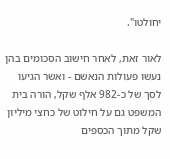יחולטו".

לאור זאת, לאחר חישוב הסכומים בהן נעשו פעולות הנאשם - ואשר הגיעו לסך של כ-982 אלף שקל, הורה בית המשפט גם על חילוט של כחצי מיליון שקל מתוך הכספים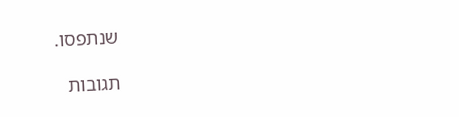שנתפסו.

תגובות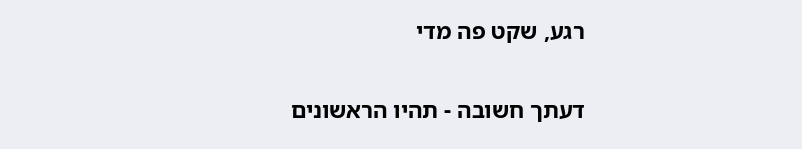רגע, שקט פה מדי

דעתך חשובה - תהיו הראשונים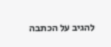להגיב על הכתבה